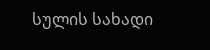სულის სახადი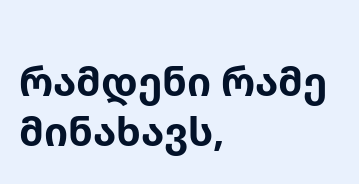რამდენი რამე მინახავს,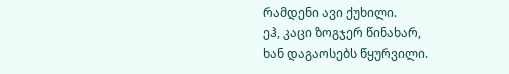რამდენი ავი ქუხილი.
ეჰ, კაცი ზოგჯერ წინახარ,
ხან დაგაოსებს წყურვილი.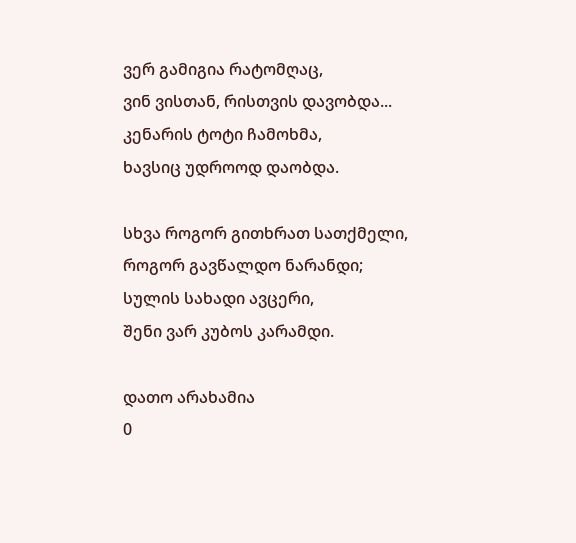ვერ გამიგია რატომღაც,
ვინ ვისთან, რისთვის დავობდა...
კენარის ტოტი ჩამოხმა,
ხავსიც უდროოდ დაობდა.

სხვა როგორ გითხრათ სათქმელი,
როგორ გავწალდო ნარანდი;
სულის სახადი ავცერი,
შენი ვარ კუბოს კარამდი.

დათო არახამია
0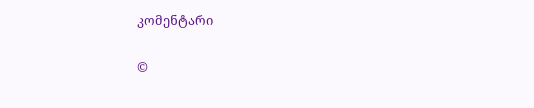კომენტარი

©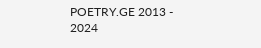POETRY.GE 2013 - 2024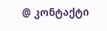@ კონტაქტი